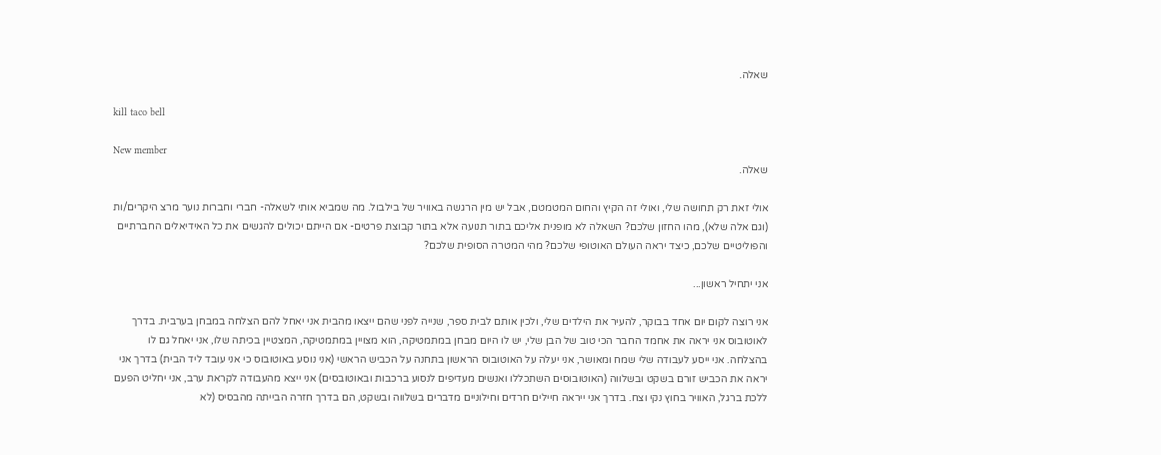שאלה.

kill taco bell

New member
שאלה.

אולי זאת רק תחושה שלי, ואולי זה הקיץ והחום המטמטם, אבל יש מין הרגשה באוויר של בילבול. מה שמביא אותי לשאלה- חברי וחברות נוער מרצ היקרים/ות (וגם אלה שלא), מהו החזון שלכם? השאלה לא מופנית אליכם בתור תנועה אלא בתור קבוצת פרטים- אם הייתם יכולים להגשים את כל האידיאלים החברתיים והפוליטיים שלכם, כיצד יראה העולם האוטופי שלכם? מהי המטרה הסופית שלכם?

אני יתחיל ראשון...

אני רוצה לקום יום אחד בבוקר, להעיר את הילדים שלי, ולכין אותם לבית ספר, שנייה לפני שהם ייצאו מהבית אני יאחל להם הצלחה במבחן בערבית. בדרך לאוטובוס אני יראה את אחמד החבר הכי טוב של הבן שלי, יש לו היום מבחן במתמטיקה, הוא מצויין במתמטיקה, המצטיין בכיתה שלו, אני יאחל גם לו בהצלחה. אני ייסע לעבודה שלי שמח ומאושר, אני יעלה על האוטובוס הראשון בתחנה על הכביש הראשי (אני נוסע באוטובוס כי אני עובד ליד הבית) בדרך אני יראה את הכביש זורם בשקט ובשלווה (האוטובוסים השתכללו ואנשים מעדיפים לנסוע ברכבות ובאוטובסים) אני ייצא מהעבודה לקראת ערב, אני יחליט הפעם ללכת ברגל, האוויר בחוץ נקי וצח. בדרך אני ייראה חיילים חרדים וחילוניים מדברים בשלווה ובשקט, הם בדרך חזרה הבייתה מהבסיס (לא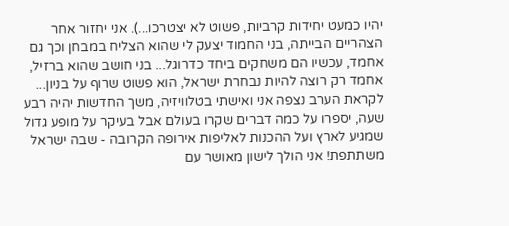יהיו כמעט יחידות קרביות, פשוט לא יצטרכו...). אני יחזור אחר הצהריים הבייתה, בני החמוד יצעק לי שהוא הצליח במבחן וכך גם אחמד, עכשיו הם משחקים ביחד כדרוגל... בני חושב שהוא ברזיל, אחמד רק רוצה להיות נבחרת ישראל, הוא פשוט שרוף על בניון... לקראת הערב נצפה אני ואישתי בטלוויזיה, משך החדשות יהיה רבע שעה, יספרו על כמה דברים שקרו בעולם אבל בעיקר על מופע גדול שמגיע לארץ ועל ההכנות לאליפות אירופה הקרובה - שבה ישראל משתתפת! אני הולך לישון מאושר עם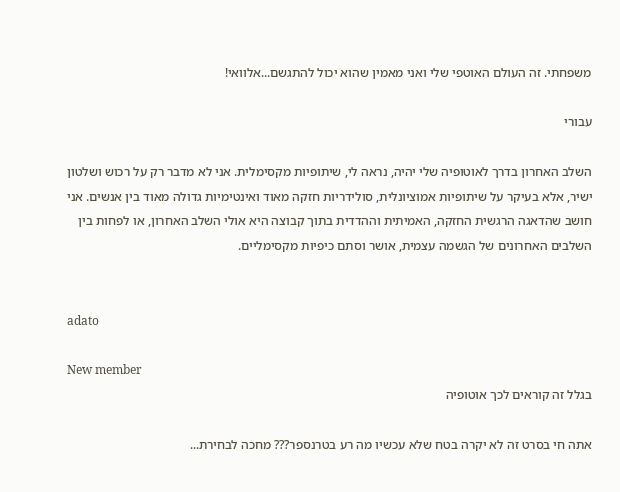משפחתי. זה העולם האוטפי שלי ואני מאמין שהוא יכול להתגשם...אלוואי!

עבורי

השלב האחרון בדרך לאוטופיה שלי יהיה, נראה לי, שיתופיות מקסימלית. אני לא מדבר רק על רכוש ושלטון ישיר, אלא בעיקר על שיתופיות אמוציונלית, סולידריות חזקה מאוד ואינטימיות גדולה מאוד בין אנשים. אני חושב שהדאגה הרגשית החזקה, האמיתית וההדדית בתוך קבוצה היא אולי השלב האחרון, או לפחות בין השלבים האחרונים של הגשמה עצמית, אושר וסתם כיפיות מקסימליים.


adato

New member
בגלל זה קוראים לכך אוטופיה

אתה חי בסרט זה לא יקרה בטח שלא עכשיו מה רע בטרנספר??? מחכה לבחירת...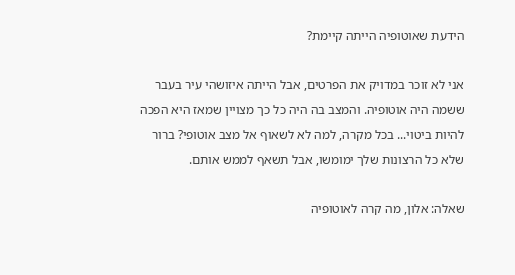הידעת שאוטופיה הייתה קיימת?

אני לא זוכר במדויק את הפרטים, אבל הייתה איזושהי עיר בעבר ששמה היה אוטופיה. והמצב בה היה כל כך מצויין שמאז היא הפכה להיות ביטוי... בכל מקרה, למה לא לשאוף אל מצב אוטופי? ברור שלא כל הרצונות שלך ימומשו, אבל תשאף לממש אותם.

שאלה: אלון, מה קרה לאוטופיה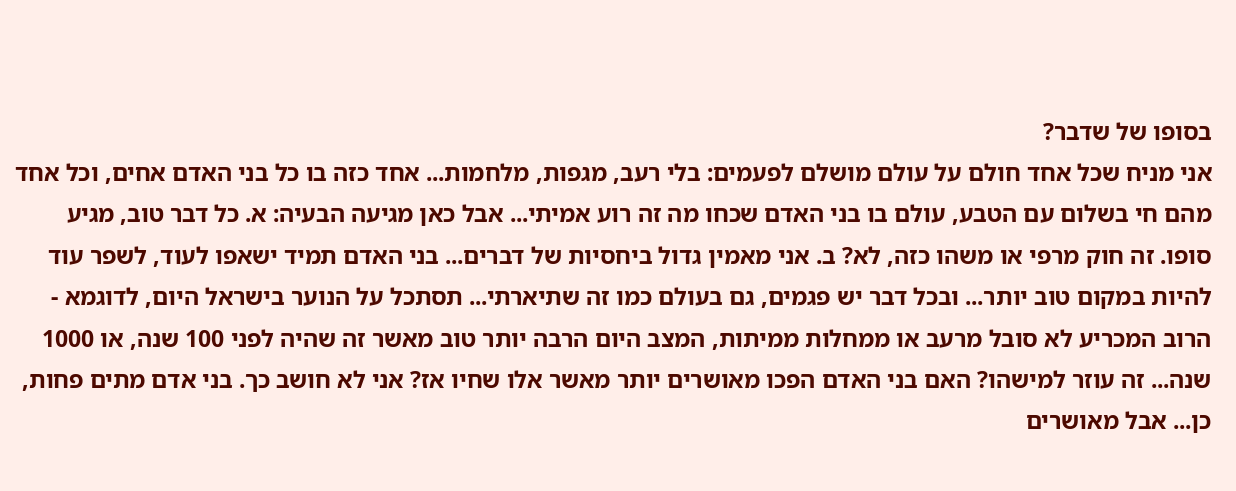בסופו של שדבר?
אני מניח שכל אחד חולם על עולם מושלם לפעמים: בלי רעב, מגפות, מלחמות... אחד כזה בו כל בני האדם אחים, וכל אחד מהם חי בשלום עם הטבע, עולם בו בני האדם שכחו מה זה רוע אמיתי... אבל כאן מגיעה הבעיה: א. כל דבר טוב, מגיע סופו. זה חוק מרפי או משהו כזה, לא? ב. אני מאמין גדול ביחסיות של דברים... בני האדם תמיד ישאפו לעוד, לשפר עוד להיות במקום טוב יותר... ובכל דבר יש פגמים, גם בעולם כמו זה שתיארתי... תסתכל על הנוער בישראל היום, לדוגמא - הרוב המכריע לא סובל מרעב או ממחלות ממיתות, המצב היום הרבה יותר טוב מאשר זה שהיה לפני 100 שנה, או 1000 שנה... זה עוזר למישהו? האם בני האדם הפכו מאושרים יותר מאשר אלו שחיו אז? אני לא חושב כך. בני אדם מתים פחות, כן... אבל מאושרים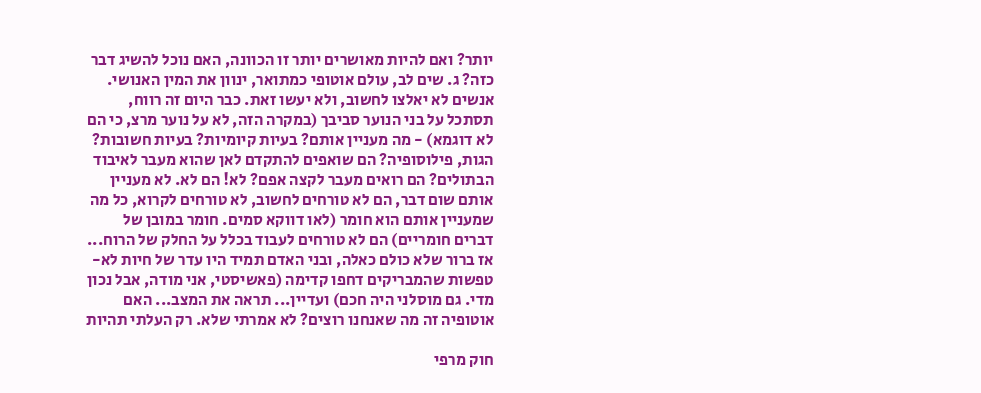יותר? ואם להיות מאושרים יותר זו הכוונה, האם נוכל להשיג דבר כזה? ג. שים לב, עולם אוטופי כמתואר, ינוון את המין האנושי. אנשים לא יאלצו לחשוב, ולא יעשו זאת. כבר היום זה רווח, תסתכל על בני הנוער סביבך (במקרה הזה, לא על נוער מרצ, כי הם לא דוגמא) - מה מעניין אותם? בעיות קיומיות? בעיות חשובות? הגות, פילוסופיה? הם שואפים להתקדם לאן שהוא מעבר לאיבוד הבתולים? הם רואים מעבר לקצה אפם? לא! הם לא. לא מעניין אותם שום דבר, הם לא טורחים לחשוב, לא טורחים לקרוא, כל מה שמעניין אותם הוא חומר (לאו דווקא סמים. חומר במובן של דברים חומריים) הם לא טורחים לעבוד בכלל על החלק של הרוח... אז ברור שלא כולם כאלה, ובני האדם תמיד היו עדר של חיות לא-טפשות שהמבריקים דחפו קדימה (פאשיסטי, אני מודה, אבל נכון מדי. גם מוסלני היה חכם) ועדיין... תראה את המצב... האם אוטופיה זה מה שאנחנו רוצים? לא אמרתי שלא. רק העלתי תהיות

חוק מרפי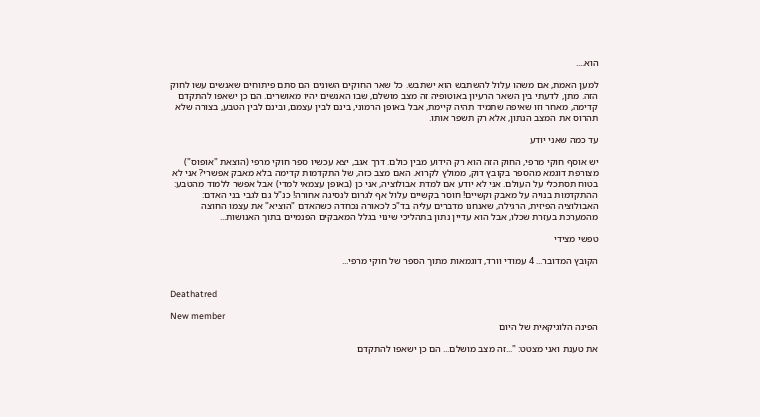הוא....

למען האמת, אם משהו עלול להשתבש הוא ישתבש. כל שאר החוקים השונים הם סתם פיתוחים שאנשים עשו לחוק הזה. מתן, לדעתי בין השאר הרעיון באוטופיה זה מצב מושלם, שבו האנשים יהיו מאושרים. הם כן ישאפו להתקדם קדימה, מאחר וזו שאיפה שתמיד תהיה קיימת, אבל באופן הרמוני, בינם לבין עצמם, ובינם לבין הטבע, בצורה שלא תהרוס את המצב הנתון, אלא רק תשפר אותו.

עד כמה שאני יודע

יש אוסף חוקי מרפי, החוק הזה הוא רק הידוע מבין כולם. דרך אגב, יצא עכשיו ספר חוקי מרפי (הוצאת "אופוס") מצורפת דוגמא מהספר בקובץ דוק, ממולץ לקרוא. האם מצב כזה, של התקדמות קדימה בלא מאבק אפשרי? אני לא בטוח תסתכלי על העולם. אני לא יודע אם למדת אבולוציה, אני כן (באופן עצמאי למדי) אבל אפשר ללמוד מהטבע: ההתקדמות בנויה על מאבק וקשיים! חוסר בקשיים עלול אף לגרום לנסיגה אחורה! כנ"ל גם לגבי בני האדם: האבולוציה הפיזית, הרגילה, שאנחנו מדברים עליה בד"כ לכאורה נכחדה כשהאדם "הוציא" את עצמו החוצה מהמערכת בעזרת שכלו, אבל הוא עדיין נתון בתהליכי שינוי בגלל המאבקים הפנמיים בתוך האנושות...

טפשי מצידי

הקובץ המדובר... 4 עמודי וורד, דוגמאות מתוך הספר של חוקי מרפי...


Deathatred

New member
הפינה הלוגיקאית של היום

את טענת ואני מצטט: "...זה מצב מושלם... הם כן ישאפו להתקדם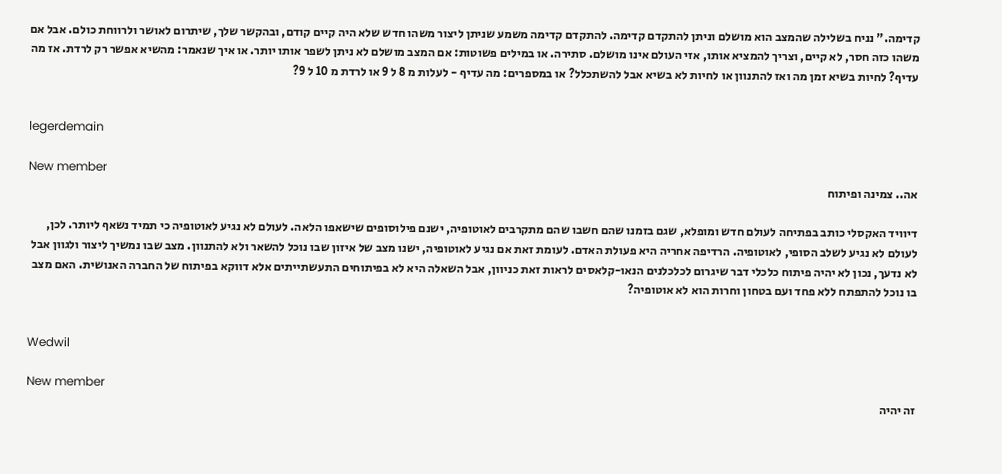קדימה." נניח בשלילה שהמצב הוא מושלם וניתן להתקדם קדימה. להתקדם קדימה משמע שניתן ליצור משהו חדש שלא היה קיים קודם, ובהקשר שלך, שיתרום לאושר ולרווחת כולם. אבל אם משהו כזה חסר, לא קיים, וצריך להמציא אותו, אזי העולם אינו מושלם. סתירה. או במילים פשוטות: אם המצב מושלם לא ניתן לשפר אותו יותר. או איך שנאמר: מהשיא אפשר רק לרדת. אז מה עדיף? לחיות בשיא זמן מה ואז להתנוון או לחיות לא בשיא אבל להשתכלל? או במספרים: מה עדיף - לעלות מ 8 ל 9 או לרדת מ 10 ל 9?


legerdemain

New member
אה.. צמינה ופיתוח

דיוויד האקסלי כותב בפתיחה לעולם חדש ומופלא, שגם בזמנו שהם חשבו שהם מתקרבים לאוטופיה, ישנם פילוסופים שישאפו הלאה. לעולם לא נגיע לאוטופיה כי תמיד נשאף ליותר. לכן, לעולם לא נגיע לשלב הסופי, לאוטופיה. הרדיפה אחריה היא פעולת האדם. לעומת זאת אם נגיע לאוטופיה, ישנו מצב של איזון שבו נוכל להשאר ולא להתנוון. מצב שבו נמשיך ליצור ולגוון אבל לא נדעך, נכון לא יהיה פיתוח כלכלי דבר שיגרום לכלכלנים הנאו-קלאסים לראות זאת כניוון, אבל השאלה היא לא בפיתוחים התעשתייתים אלא דווקא בפיתוח של החברה האנושית. האם מצב בו נוכל להתפתח ללא פחד ועם בטחון וחרות הוא לא אוטופיה?


Wedwil

New member
זה יהיה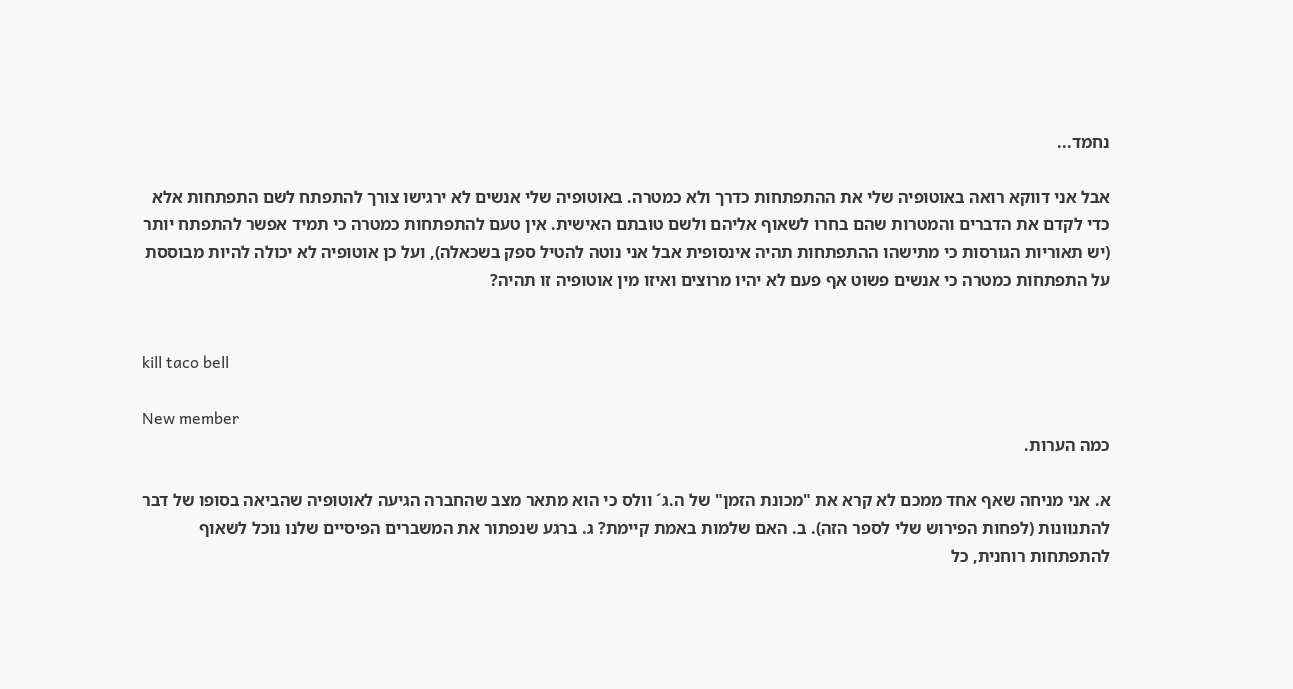נחמד...

אבל אני דווקא רואה באוטופיה שלי את ההתפתחות כדרך ולא כמטרה. באוטופיה שלי אנשים לא ירגישו צורך להתפתח לשם התפתחות אלא כדי לקדם את הדברים והמטרות שהם בחרו לשאוף אליהם ולשם טובתם האישית. אין טעם להתפתחות כמטרה כי תמיד אפשר להתפתח יותר (יש תאוריות הגורסות כי מתישהו ההתפתחות תהיה אינסופית אבל אני נוטה להטיל ספק בשכאלה), ועל כן אוטופיה לא יכולה להיות מבוססת על התפתחות כמטרה כי אנשים פשוט אף פעם לא יהיו מרוצים ואיזו מין אוטופיה זו תהיה?


kill taco bell

New member
כמה הערות.

א. אני מניחה שאף אחד ממכם לא קרא את "מכונת הזמן" של ה.ג´ וולס כי הוא מתאר מצב שהחברה הגיעה לאוטופיה שהביאה בסופו של דבר להתנוונות (לפחות הפירוש שלי לספר הזה). ב. האם שלמות באמת קיימת? ג. ברגע שנפתור את המשברים הפיסיים שלנו נוכל לשאוף להתפתחות רוחנית, כל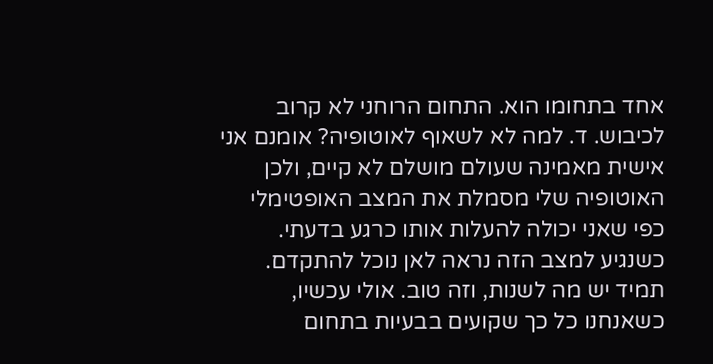אחד בתחומו הוא. התחום הרוחני לא קרוב לכיבוש. ד. למה לא לשאוף לאוטופיה? אומנם אני אישית מאמינה שעולם מושלם לא קיים, ולכן האוטופיה שלי מסמלת את המצב האופטימלי כפי שאני יכולה להעלות אותו כרגע בדעתי. כשנגיע למצב הזה נראה לאן נוכל להתקדם. תמיד יש מה לשנות, וזה טוב. אולי עכשיו, כשאנחנו כל כך שקועים בבעיות בתחום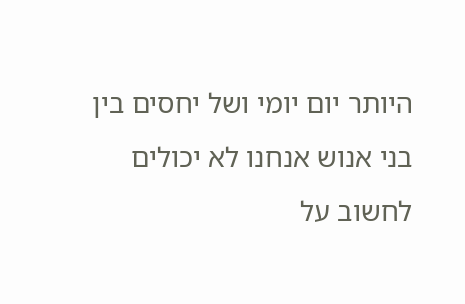היותר יום יומי ושל יחסים בין בני אנוש אנחנו לא יכולים לחשוב על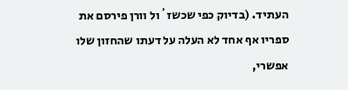העתיד. (בדיוק כפי שכשז´ול וורן פירסם את ספריו אף אחד לא העלה על דעתו שהחזון שלו אפשרי,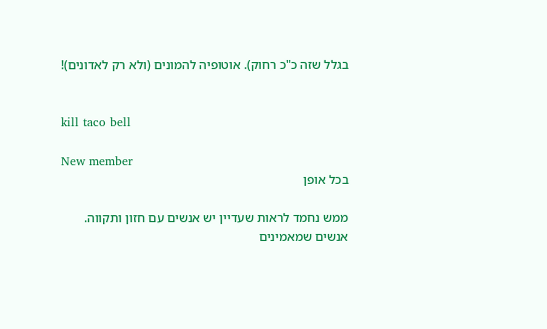בגלל שזה כ"כ רחוק). אוטופיה להמונים (ולא רק לאדונים)!


kill taco bell

New member
בכל אופן

ממש נחמד לראות שעדיין יש אנשים עם חזון ותקווה. אנשים שמאמינים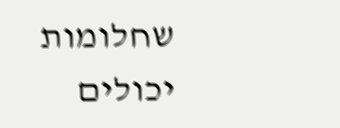שחלומות יכולים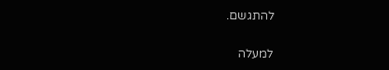להתגשם.

למעלה